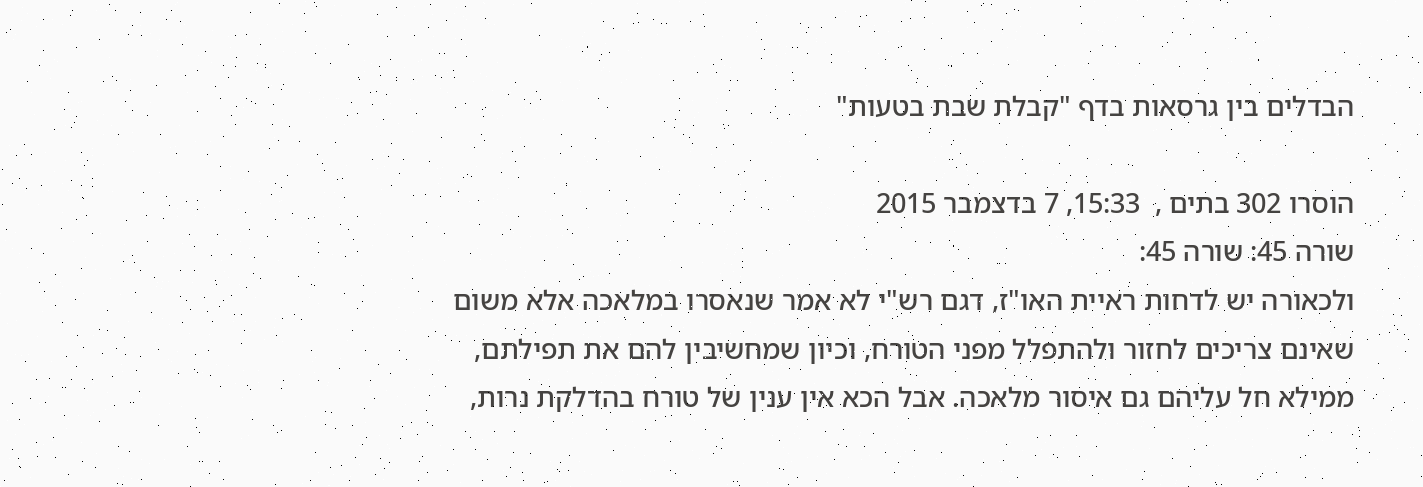הבדלים בין גרסאות בדף "קבלת שבת בטעות"

הוסרו 302 בתים ,  15:33, 7 בדצמבר 2015
שורה 45: שורה 45:
ולכאורה יש לדחות ראיית האו"ז, דגם רש"י לא אמר שנאסרו במלאכה אלא משום שאינם צריכים לחזור ולהתפלל מפני הטורח, וכיון שמחשיבין להם את תפילתם, ממילא חל עליהם גם איסור מלאכה. אבל הכא אין ענין של טורח בהדלקת נרות,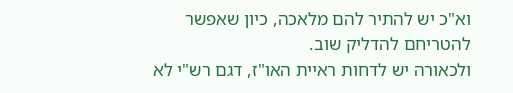וא"כ יש להתיר להם מלאכה, כיון שאפשר להטריחם להדליק שוב.
ולכאורה יש לדחות ראיית האו"ז, דגם רש"י לא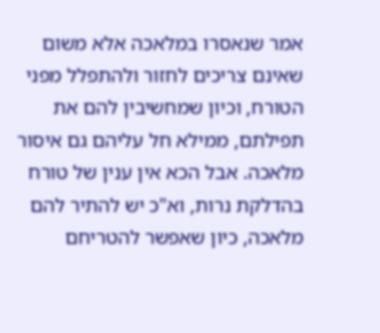אמר שנאסרו במלאכה אלא משום שאינם צריכים לחזור ולהתפלל מפני הטורח, וכיון שמחשיבין להם את תפילתם, ממילא חל עליהם גם איסור מלאכה. אבל הכא אין ענין של טורח בהדלקת נרות, וא"כ יש להתיר להם מלאכה, כיון שאפשר להטריחם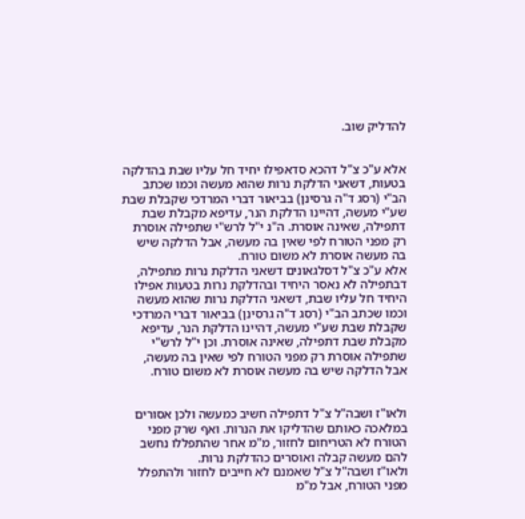להדליק שוב.


אלא ע"כ צ"ל דהכא סדאפילו יחיד חל עליו שבת בהדלקה בטעות, דשאני הדלקת נרות שהוא מעשה וכמו שכתב הב"י (רסג ד"ה גרסינן) בביאור דברי המרדכי שקבלת שבת שע"י מעשה, דהיינו הדלקת הנר, עדיפא מקבלת שבת דתפילה, שאינה אוסרת. ה"נ י"ל לרש"י שתפילה אוסרת רק מפני הטורח לפי שאין בה מעשה, אבל הדלקה שיש בה מעשה אוסרת לא משום טורח.
אלא ע"כ צ"ל דסלגאונים דשאני הדלקת נרות מתפילה, דבתפילה לא נאסר היחיד ובהדלקת נרות בטעות אפילו היחיד חל עליו שבת, דשאני הדלקת נרות שהוא מעשה וכמו שכתב הב"י (רסג ד"ה גרסינן) בביאור דברי המרדכי שקבלת שבת שע"י מעשה, דהיינו הדלקת הנר, עדיפא מקבלת שבת דתפילה, שאינה אוסרת. וכן י"ל לרש"י שתפילה אוסרת רק מפני הטורח לפי שאין בה מעשה, אבל הדלקה שיש בה מעשה אוסרת לא משום טורח.


ולאו"ז ושבה"ל צ"ל דתפילה חשיב כמעשה ולכן אסורים במלאכה כאותם שהדליקו את הנרות. ואף שרק מפני הטורח לא הטריחום לחזור, מ"מ אחר שהתפללו נחשב להם מעשה קבלה ואוסרים כהדלקת נרות.
ולאו"ז ושבה"ל צ"ל שאמנם לא חייבים לחזור ולהתפלל מפני הטורח, אבל מ"מ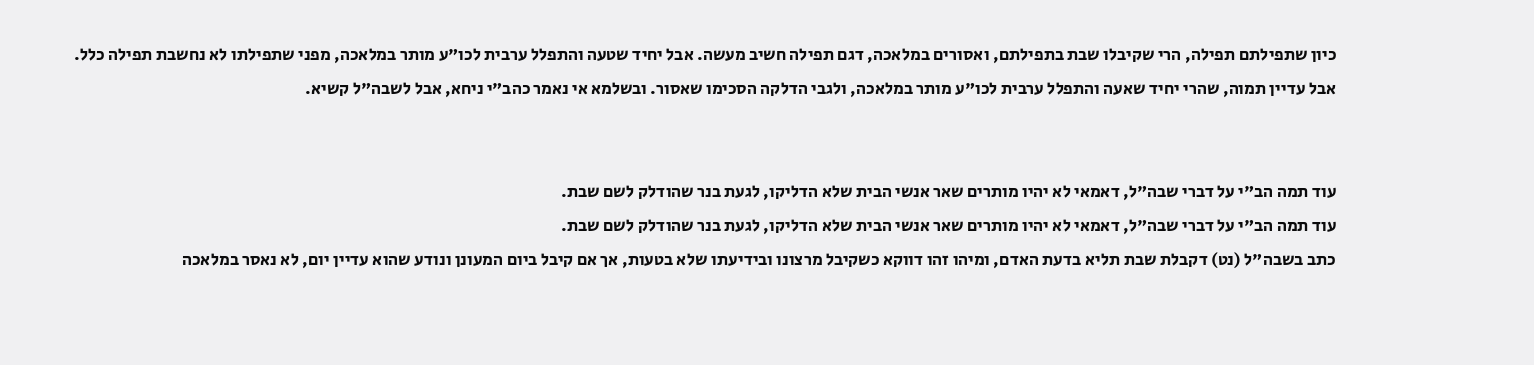כיון שתפילתם תפילה, הרי שקיבלו שבת בתפילתם, ואסורים במלאכה, דגם תפילה חשיב מעשה. אבל יחיד שטעה והתפלל ערבית לכו"ע מותר במלאכה, מפני שתפילתו לא נחשבת תפילה כלל.
אבל עדיין תמוה, שהרי יחיד שאעה והתפלל ערבית לכו"ע מותר במלאכה, ולגבי הדלקה הסכימו שאסור. ובשלמא אי נאמר כהב"י ניחא, אבל לשבה"ל קשיא.


עוד תמה הב"י על דברי שבה"ל, דאמאי לא יהיו מותרים שאר אנשי הבית שלא הדליקו, לגעת בנר שהודלק לשם שבת.
עוד תמה הב"י על דברי שבה"ל, דאמאי לא יהיו מותרים שאר אנשי הבית שלא הדליקו, לגעת בנר שהודלק לשם שבת.
כתב בשבה"ל (נט) דקבלת שבת תליא בדעת האדם, ומיהו זהו דווקא כשקיבל מרצונו ובידיעתו שלא בטעות, אך אם קיבל ביום המעונן ונודע שהוא עדיין יום, לא נאסר במלאכה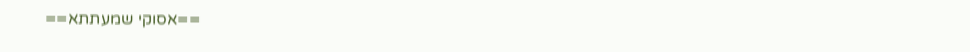==אסוקי שמעתתא==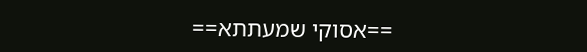==אסוקי שמעתתא==